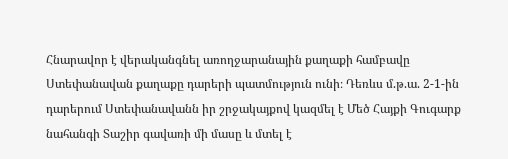Հնարավոր է վերականգնել առողջարանային քաղաքի համբավը
Ստեփանավան քաղաքը դարերի պատմություն ունի։ Դեռևս մ.թ.ա. 2-1-ին դարերում Ստեփանավանն իր շրջակայքով կազմել է Մեծ Հայքի Գուգարք նահանգի Տաշիր գավառի մի մասը և մտել է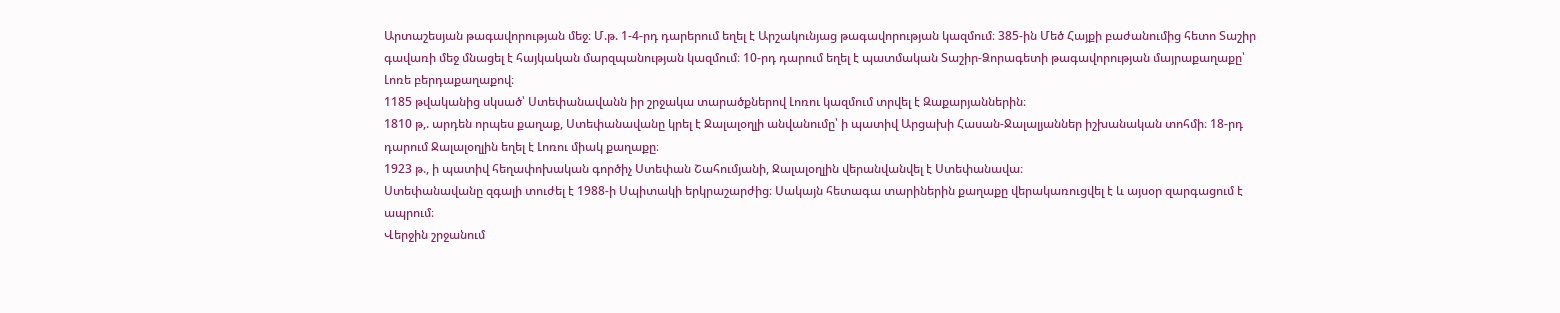Արտաշեսյան թագավորության մեջ։ Մ.թ. 1-4-րդ դարերում եղել է Արշակունյաց թագավորության կազմում։ 385-ին Մեծ Հայքի բաժանումից հետո Տաշիր գավառի մեջ մնացել է հայկական մարզպանության կազմում։ 10-րդ դարում եղել է պատմական Տաշիր-Ձորագետի թագավորության մայրաքաղաքը՝ Լոռե բերդաքաղաքով։
1185 թվականից սկսած՝ Ստեփանավանն իր շրջակա տարածքներով Լոռու կազմում տրվել է Զաքարյաններին։
1810 թ,. արդեն որպես քաղաք, Ստեփանավանը կրել է Ջալալօղլի անվանումը՝ ի պատիվ Արցախի Հասան-Ջալալյաններ իշխանական տոհմի։ 18-րդ դարում Ջալալօղլին եղել է Լոռու միակ քաղաքը։
1923 թ., ի պատիվ հեղափոխական գործիչ Ստեփան Շահումյանի, Ջալալօղլին վերանվանվել է Ստեփանավա։
Ստեփանավանը զգալի տուժել է 1988-ի Սպիտակի երկրաշարժից։ Սակայն հետագա տարիներին քաղաքը վերակառուցվել է և այսօր զարգացում է ապրում։
Վերջին շրջանում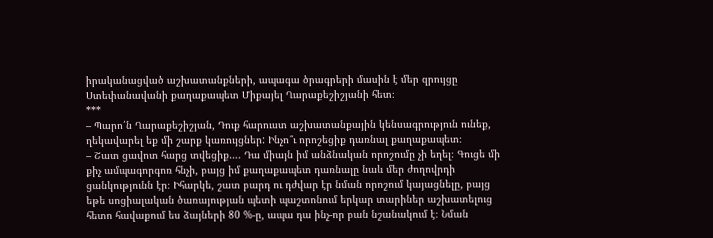իրականացված աշխատանքների, ապագա ծրագրերի մասին է մեր զրույցը Ստեփանավանի քաղաքապետ Միքայել Ղարաքեշիշյանի հետ։
***
– Պարո՛ն Ղարաքեշիշյան, Դուք հարուստ աշխատանքային կենսագրություն ունեք, ղեկավարել եք մի շարք կառույցներ: Ինչո՞ւ որոշեցիք դառնալ քաղաքապետ։
– Շատ ցավոտ հարց տվեցիք…. Դա միայն իմ անձնական որոշումը չի եղել։ Գուցե մի քիչ ամպագորգոռ հնչի, բայց իմ քաղաքապետ դառնալը նաև մեր ժողովրդի ցանկությունն էր։ Իհարկե, շատ բարդ ու դժվար էր նման որոշում կայացնելը, բայց եթե սոցիալական ծառայության պետի պաշտոնում երկար տարիներ աշխատելուց հետո հավաքում ես ձայների 80 %-ը, ապա դա ինչ-որ բան նշանակում է։ Նման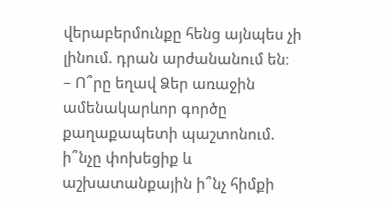վերաբերմունքը հենց այնպես չի լինում. դրան արժանանում են։
– Ո՞րը եղավ Ձեր առաջին ամենակարևոր գործը քաղաքապետի պաշտոնում. ի՞նչը փոխեցիք և աշխատանքային ի՞նչ հիմքի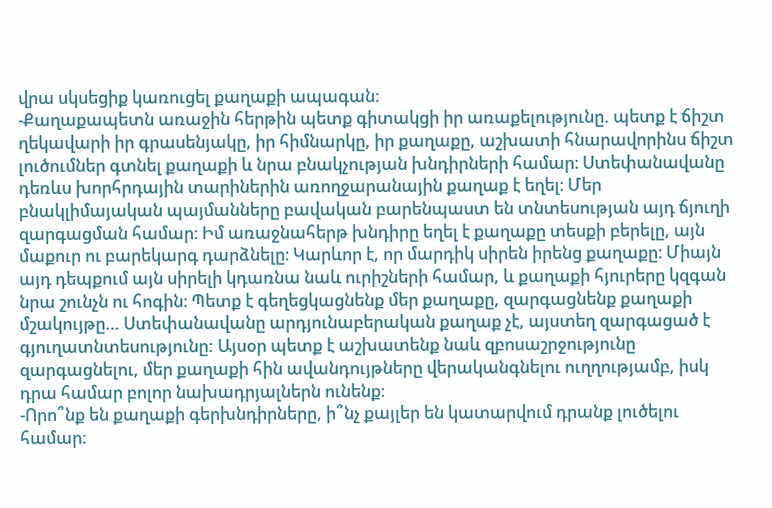վրա սկսեցիք կառուցել քաղաքի ապագան։
-Քաղաքապետն առաջին հերթին պետք գիտակցի իր առաքելությունը. պետք է ճիշտ ղեկավարի իր գրասենյակը, իր հիմնարկը, իր քաղաքը, աշխատի հնարավորինս ճիշտ լուծումներ գտնել քաղաքի և նրա բնակչության խնդիրների համար։ Ստեփանավանը դեռևս խորհրդային տարիներին առողջարանային քաղաք է եղել։ Մեր բնակլիմայական պայմանները բավական բարենպաստ են տնտեսության այդ ճյուղի զարգացման համար։ Իմ առաջնահերթ խնդիրը եղել է քաղաքը տեսքի բերելը, այն մաքուր ու բարեկարգ դարձնելը։ Կարևոր է, որ մարդիկ սիրեն իրենց քաղաքը։ Միայն այդ դեպքում այն սիրելի կդառնա նաև ուրիշների համար, և քաղաքի հյուրերը կզգան նրա շունչն ու հոգին։ Պետք է գեղեցկացնենք մեր քաղաքը, զարգացնենք քաղաքի մշակույթը… Ստեփանավանը արդյունաբերական քաղաք չէ, այստեղ զարգացած է գյուղատնտեսությունը: Այսօր պետք է աշխատենք նաև զբոսաշրջությունը զարգացնելու, մեր քաղաքի հին ավանդույթները վերականգնելու ուղղությամբ, իսկ դրա համար բոլոր նախադրյալներն ունենք։
-Որո՞նք են քաղաքի գերխնդիրները, ի՞նչ քայլեր են կատարվում դրանք լուծելու համար։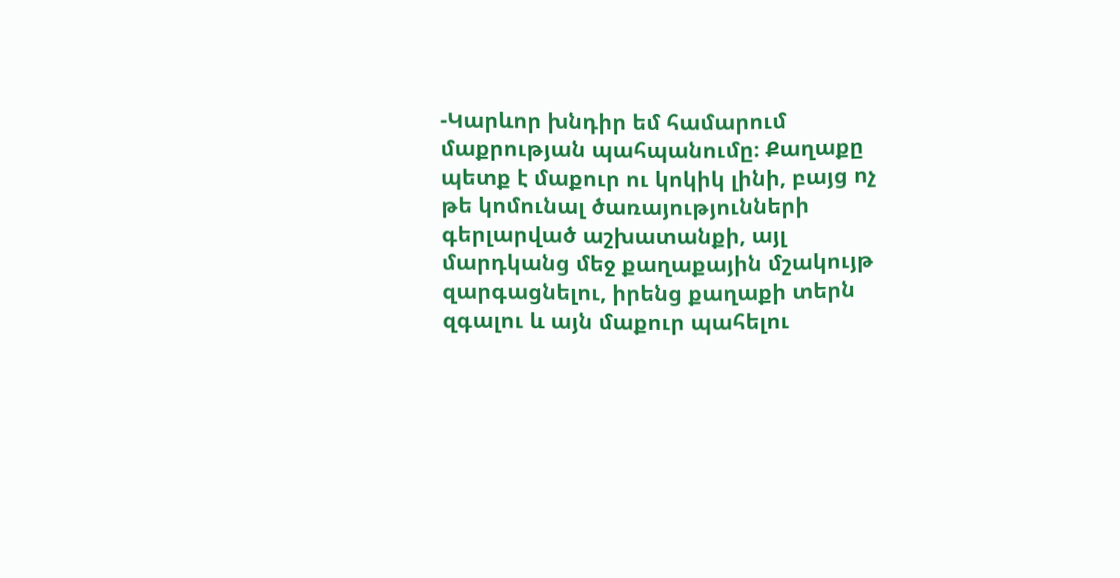-Կարևոր խնդիր եմ համարում մաքրության պահպանումը։ Քաղաքը պետք է մաքուր ու կոկիկ լինի, բայց ոչ թե կոմունալ ծառայությունների գերլարված աշխատանքի, այլ մարդկանց մեջ քաղաքային մշակույթ զարգացնելու, իրենց քաղաքի տերն զգալու և այն մաքուր պահելու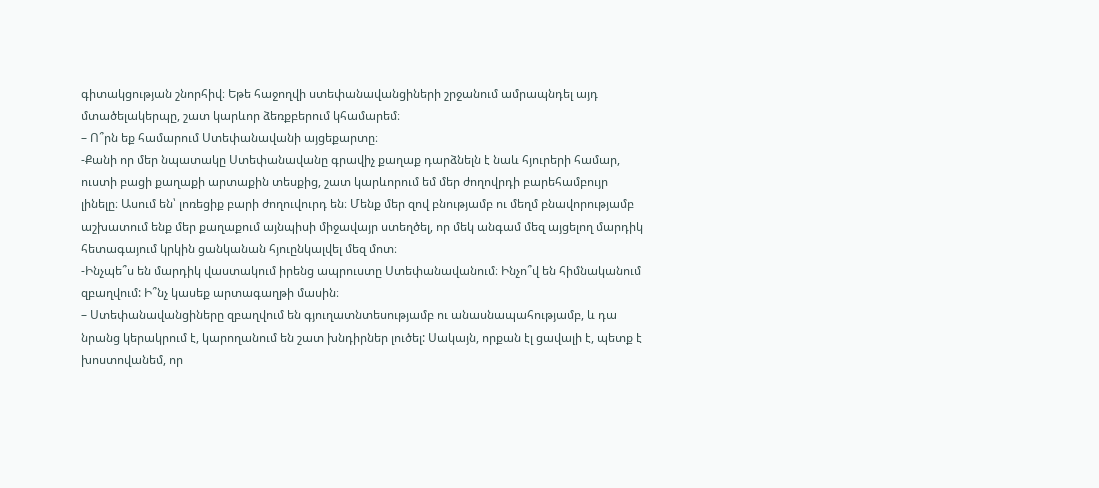գիտակցության շնորհիվ։ Եթե հաջողվի ստեփանավանցիների շրջանում ամրապնդել այդ մտածելակերպը, շատ կարևոր ձեռքբերում կհամարեմ։
– Ո՞րն եք համարում Ստեփանավանի այցեքարտը։
-Քանի որ մեր նպատակը Ստեփանավանը գրավիչ քաղաք դարձնելն է նաև հյուրերի համար, ուստի բացի քաղաքի արտաքին տեսքից, շատ կարևորում եմ մեր ժողովրդի բարեհամբույր լինելը։ Ասում են՝ լոռեցիք բարի ժողուվուրդ են։ Մենք մեր զով բնությամբ ու մեղմ բնավորությամբ աշխատում ենք մեր քաղաքում այնպիսի միջավայր ստեղծել, որ մեկ անգամ մեզ այցելող մարդիկ հետագայում կրկին ցանկանան հյուընկալվել մեզ մոտ։
-Ինչպե՞ս են մարդիկ վաստակում իրենց ապրուստը Ստեփանավանում։ Ինչո՞վ են հիմնականում զբաղվում: Ի՞նչ կասեք արտագաղթի մասին։
– Ստեփանավանցիները զբաղվում են գյուղատնտեսությամբ ու անասնապահությամբ, և դա նրանց կերակրում է, կարողանում են շատ խնդիրներ լուծել: Սակայն, որքան էլ ցավալի է, պետք է խոստովանեմ, որ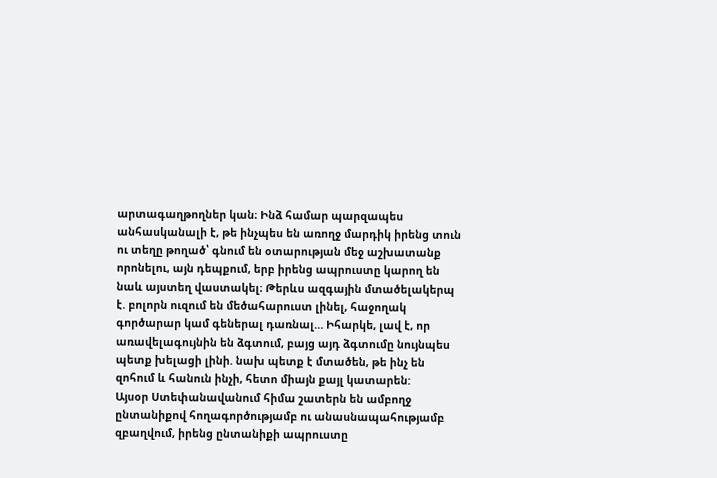արտագաղթողներ կան։ Ինձ համար պարզապես անհասկանալի է, թե ինչպես են առողջ մարդիկ իրենց տուն ու տեղը թողած՝ գնում են օտարության մեջ աշխատանք որոնելու, այն դեպքում, երբ իրենց ապրուստը կարող են նաև այստեղ վաստակել։ Թերևս ազգային մտածելակերպ է. բոլորն ուզում են մեծահարուստ լինել, հաջողակ գործարար կամ գեներալ դառնալ… Իհարկե, լավ է, որ առավելագույնին են ձգտում, բայց այդ ձգտումը նույնպես պետք խելացի լինի. նախ պետք է մտածեն, թե ինչ են զոհում և հանուն ինչի, հետո միայն քայլ կատարեն:
Այսօր Ստեփանավանում հիմա շատերն են ամբողջ ընտանիքով հողագործությամբ ու անասնապահությամբ զբաղվում, իրենց ընտանիքի ապրուստը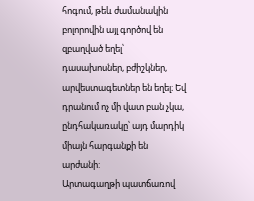հոգում, թեև ժամանակին բոլորովին այլ գործով են զբաղված եղել՝ դասախոսներ, բժիշկներ, արվեստագետներ են եղել։ Եվ դրանում ոչ մի վատ բան չկա, ընդհակառակը՝ այդ մարդիկ միայն հարգանքի են արժանի:
Արտագաղթի պատճառով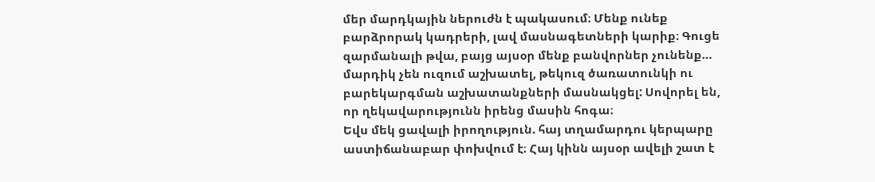մեր մարդկային ներուժն է պակասում։ Մենք ունեք բարձրորակ կադրերի, լավ մասնագետների կարիք։ Գուցե զարմանալի թվա, բայց այսօր մենք բանվորներ չունենք… մարդիկ չեն ուզում աշխատել, թեկուզ ծառատունկի ու բարեկարգման աշխատանքների մասնակցել: Սովորել են, որ ղեկավարությունն իրենց մասին հոգա։
Եվս մեկ ցավալի իրողություն. հայ տղամարդու կերպարը աստիճանաբար փոխվում է։ Հայ կինն այսօր ավելի շատ է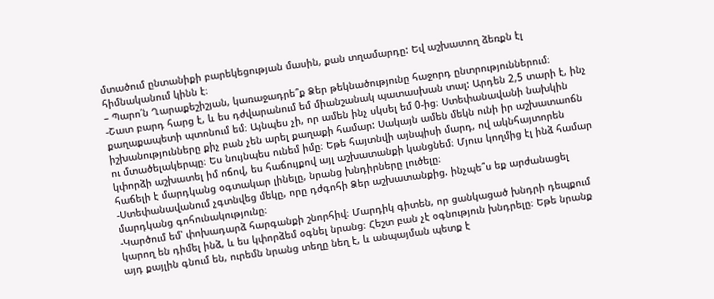մտածում ընտանիքի բարեկեցության մասին, քան տղամարդը: Եվ աշխատող ձեռքն էլ հիմնականում կինն է։
– Պարո՛ն Ղարաքեշիշյան, կառաջադրե՞ք Ձեր թեկնածությունը հաջորդ ընտրություններում։
-Շատ բարդ հարց է, և ես դժվարանում եմ միանշանակ պատասխան տալ: Արդեն 2,5 տարի է, ինչ քաղաքապետի պտոնում եմ։ Այնպես չի, որ ամեն ինչ սկսել եմ 0-ից։ Ստեփանավանի նախկին իշխանությունները քիչ բան չեն արել քաղաքի համար: Սակայն ամեն մեկն ունի իր աշխատաոճն ու մտածելակերպը։ Ես նույնպես ունեմ իմը։ Եթե հայտնվի այնպիսի մարդ, ով ակնհայտորեն կփորձի աշխատել իմ ոճով, ես հաճույքով այլ աշխատանքի կանցնեմ։ Մյուս կողմից էլ ինձ համար հաճելի է մարդկանց օգտակար լինելը, նրանց խնդիրները լուծելը։
-Ստեփանավանում չգտնվեց մեկը, որը դժգոհի Ձեր աշխատանքից. ինչպե՞ս եք արժանացել մարդկանց գոհունակությունը։
-Կարծում եմ՝ փոխադարձ հարգանքի շնորհիվ։ Մարդիկ գիտեն, որ ցանկացած խնդրի դեպքում կարող են դիմել ինձ, և ես կփորձեմ օգնել նրանց։ Հեշտ բան չէ օգնություն խնդրելը։ Եթե նրանք այդ քայլին գնում են, ուրեմն նրանց տեղը նեղ է, և անպայման պետք է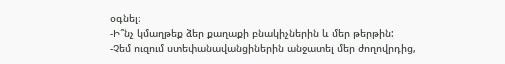օգնել։
-Ի՞նչ կմաղթեք ձեր քաղաքի բնակիչներին և մեր թերթին:
-Չեմ ուզում ստեփանավանցիներին անջատել մեր ժողովրդից,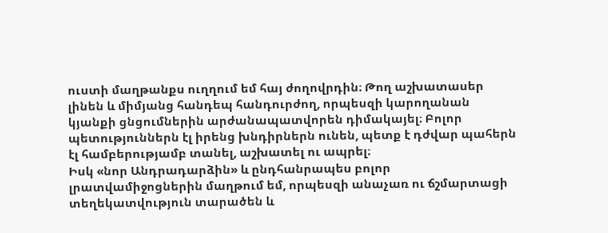ուստի մաղթանքս ուղղում եմ հայ ժողովրդին։ Թող աշխատասեր լինեն և միմյանց հանդեպ հանդուրժող, որպեսզի կարողանան կյանքի ցնցումներին արժանապատվորեն դիմակայել։ Բոլոր պետություններն էլ իրենց խնդիրներն ունեն, պետք է դժվար պահերն էլ համբերությամբ տանել, աշխատել ու ապրել։
Իսկ «նոր Անդրադարձին» և ընդհանրապես բոլոր լրատվամիջոցներին մաղթում եմ, որպեսզի անաչառ ու ճշմարտացի տեղեկատվություն տարածեն և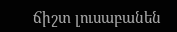ճիշտ լուսաբանեն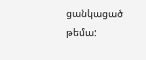ցանկացած թեմա: